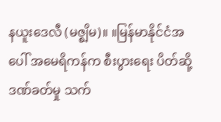နယူးဒေလီ (မဇ္စျိမ)။ ။မြန်မာနိုင်ငံအပေါ် အမေရိကန်က စီးပွားရေး ပိတ်ဆို့ဒဏ်ခတ်မှု သက်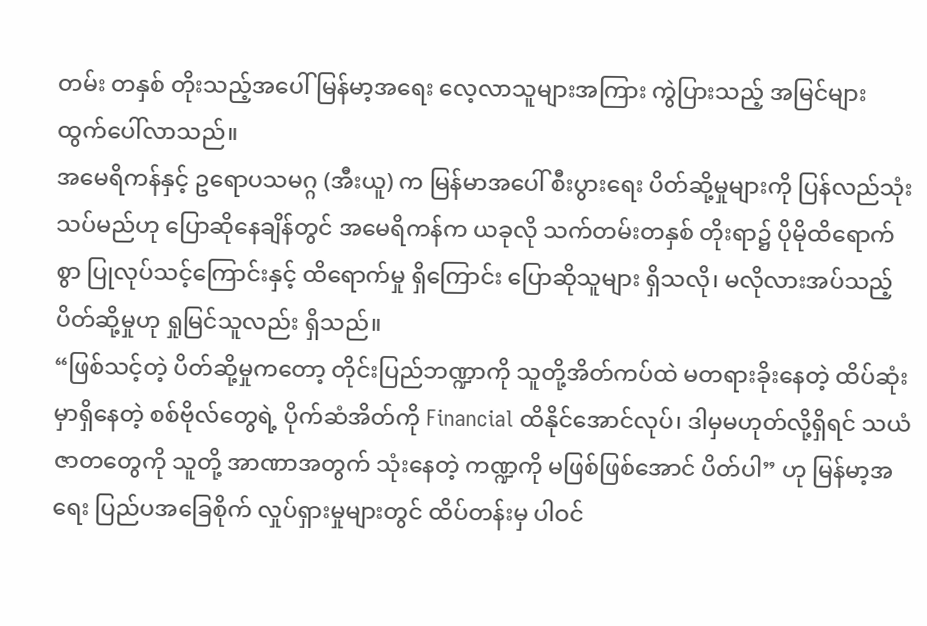တမ်း တနှစ် တိုးသည့်အပေါ် မြန်မာ့အရေး လေ့လာသူများအကြား ကွဲပြားသည့် အမြင်များ ထွက်ပေါ်လာသည်။
အမေရိကန်နှင့် ဥရောပသမဂ္ဂ (အီးယူ) က မြန်မာအပေါ် စီးပွားရေး ပိတ်ဆို့မှုများကို ပြန်လည်သုံးသပ်မည်ဟု ပြောဆိုနေချိန်တွင် အမေရိကန်က ယခုလို သက်တမ်းတနှစ် တိုးရာ၌ ပိုမိုထိရောက်စွာ ပြုလုပ်သင့်ကြောင်းနှင့် ထိရောက်မှု ရှိကြောင်း ပြောဆိုသူများ ရှိသလို၊ မလိုလားအပ်သည့် ပိတ်ဆို့မှုဟု ရှုမြင်သူလည်း ရှိသည်။
“ဖြစ်သင့်တဲ့ ပိတ်ဆို့မှုကတော့ တိုင်းပြည်ဘဏ္ဍာကို သူတို့အိတ်ကပ်ထဲ မတရားခိုးနေတဲ့ ထိပ်ဆုံးမှာရှိနေတဲ့ စစ်ဗိုလ်တွေရဲ့ ပိုက်ဆံအိတ်ကို Financial ထိနိုင်အောင်လုပ်၊ ဒါမှမဟုတ်လို့ရှိရင် သယံဇာတတွေကို သူတို့ အာဏာအတွက် သုံးနေတဲ့ ကဏ္ဍကို မဖြစ်ဖြစ်အောင် ပိတ်ပါ” ဟု မြန်မာ့အရေး ပြည်ပအခြေစိုက် လှုပ်ရှားမှုများတွင် ထိပ်တန်းမှ ပါဝင်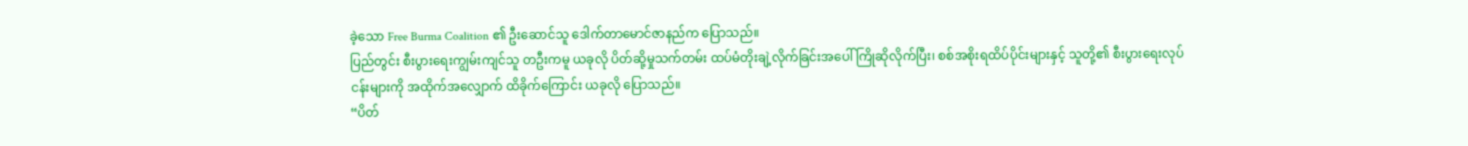ခဲ့သော Free Burma Coalition ၏ ဦးဆောင်သူ ဒေါက်တာမောင်ဇာနည်က ပြောသည်။
ပြည်တွင်း စီးပွားရေးကျွမ်းကျင်သူ တဦးကမူ ယခုလို ပိတ်ဆို့မှုသက်တမ်း ထပ်မံတိုးချဲ့လိုက်ခြင်းအပေါ် ကြိုဆိုလိုက်ပြီး၊ စစ်အစိုးရထိပ်ပိုင်းများနှင့် သူတို့၏ စီးပွားရေးလုပ်ငန်းများကို အထိုက်အလျှောက် ထိခိုက်ကြောင်း ယခုလို ပြောသည်။
“ပိတ်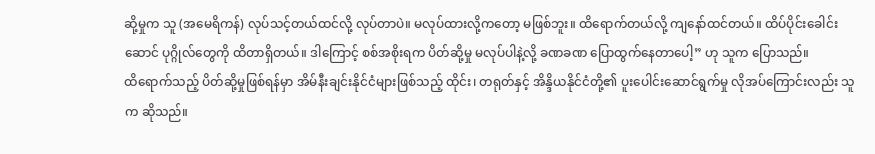ဆို့မှုက သူ (အမေရိကန်) လုပ်သင့်တယ်ထင်လို့ လုပ်တာပဲ။ မလုပ်ထားလို့ကတော့ မဖြစ်ဘူး။ ထိရောက်တယ်လို့ ကျနော်ထင်တယ်။ ထိပ်ပိုင်းခေါင်းဆောင် ပုဂ္ဂိုလ်တွေကို ထိတာရှိတယ်။ ဒါကြောင့် စစ်အစိုးရက ပိတ်ဆို့မှု မလုပ်ပါနဲ့လို့ ခဏခဏ ပြောထွက်နေတာပေါ့” ဟု သူက ပြောသည်။
ထိရောက်သည့် ပိတ်ဆို့မှုဖြစ်ရန်မှာ အိမ်နီးချင်းနိုင်ငံများဖြစ်သည့် ထိုင်း၊ တရုတ်နှင့် အိန္ဒိယနိုင်ငံတို့၏ ပူးပေါင်းဆောင်ရွက်မှု လိုအပ်ကြောင်းလည်း သူက ဆိုသည်။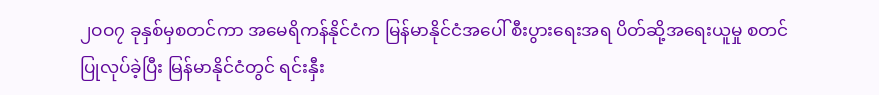၂ဝဝ၇ ခုနှစ်မှစတင်ကာ အမေရိကန်နိုင်ငံက မြန်မာနိုင်ငံအပေါ် စီးပွားရေးအရ ပိတ်ဆို့အရေးယူမှု စတင်ပြုလုပ်ခဲ့ပြီး မြန်မာနိုင်ငံတွင် ရင်းနှီး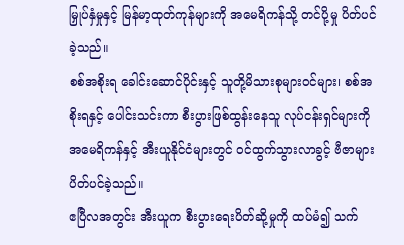မြှုပ်နှံမှုနှင့် မြန်မာ့ထုတ်ကုန်များကို အမေရိကန်သို့ တင်ပို့မှု ပိတ်ပင်ခဲ့သည်။
စစ်အစိုးရ ခေါင်းဆောင်ပိုင်းနှင့် သူတို့မိသားစုများဝင်များ၊ စစ်အစိုးရနှင့် ပေါင်းသင်းကာ စီးပွားဖြစ်ထွန်းနေသူ လုပ်ငန်းရှင်များကို အမေရိကန်နှင့် အီးယူနိုင်ငံများတွင် ဝင်ထွက်သွားလာခွင့် ဗီဇာများ ပိတ်ပင်ခဲ့သည်။
ဧပြီလအတွင်း အီးယူက စီးပွားရေးပိတ်ဆို့မှုကို ထပ်မံ၍ သက်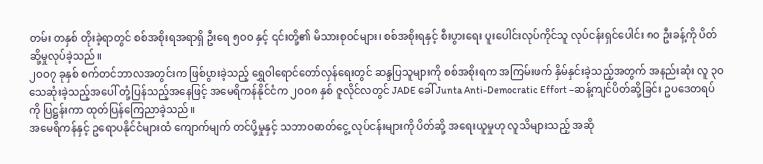တမ်း တနှစ် တိုးခဲ့ရာတွင် စစ်အစိုးရအရာရှိ ဦးရေ ၅ဝဝ နှင့် ၎င်းတို့၏ မိသားစုဝင်များ၊ စစ်အစိုးရနှင့် စီးပွားရေး ပူးပေါင်းလုပ်ကိုင်သူ လုပ်ငန်းရှင်ပေါင်း ၈ဝ ဦးခန့်ကို ပိတ်ဆို့မှုလုပ်ခဲ့သည်။
၂ဝဝ၇ ခုနှစ် စက်တင်ဘာလအတွင်းက ဖြစ်ပွားခဲ့သည့် ရွှေဝါရောင်တော်လှန်ရေးတွင် ဆန္ဒပြသူများကို စစ်အစိုးရက အကြမ်းဖက် နှိမ်နှင်းခဲ့သည့်အတွက် အနည်းဆုံး လူ ၃ဝ သေဆုံးခဲ့သည့်အပေါ် တုံ့ပြန်သည့်အနေဖြင့် အမေရိကန်နိုင်ငံက ၂ဝဝ၈ နှစ် ဇူလိုင်လတွင် JADE ခေါ် Junta Anti-Democratic Effort –ဆန့်ကျင်ပိတ်ဆို့ခြင်း ဥပဒေတရပ်ကို ပြဋ္ဌန်းကာ ထုတ်ပြန်ကြေညာခဲ့သည်။
အမေရိကန်နှင့် ဥရောပနိုင်ငံများထံ ကျောက်မျက် တင်ပို့မှုနှင့် သဘာဝဓာတ်ငွေ့ လုပ်ငန်းများကို ပိတ်ဆို့ အရေးယူမှုဟု လူသိများသည့် အဆို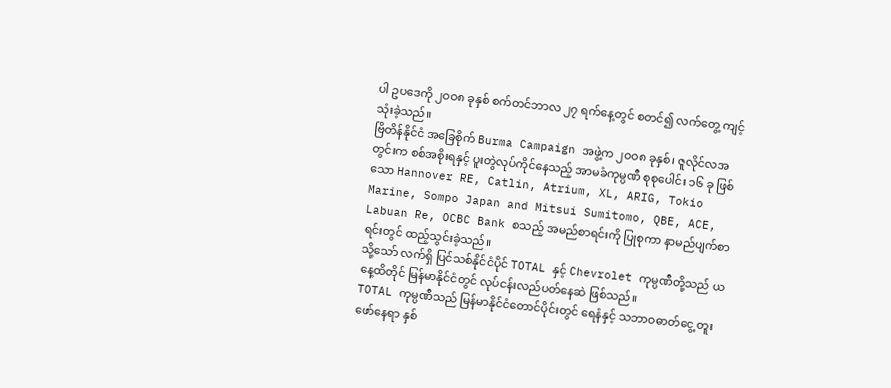ပါ ဥပဒေကို ၂ဝဝ၈ ခုနှစ် စက်တင်ဘာလ ၂၇ ရက်နေ့တွင် စတင်၍ လက်တွေ့ ကျင့်သုံးခဲ့သည်။
ဗြိတိန်နိုင်ငံ အခြေစိုက် Burma Campaign အဖွဲ့က ၂ဝဝ၈ ခုနှစ်၊ ဇူလိုင်လအတွင်းက စစ်အစိုးရနှင့် ပူးတွဲလုပ်ကိုင်နေသည့် အာမခံကုမ္ပဏီ စုစုပေါင်း ၁၆ ခု ဖြစ်သော Hannover RE, Catlin, Atrium, XL, ARIG, Tokio Marine, Sompo Japan and Mitsui Sumitomo, QBE, ACE, Labuan Re, OCBC Bank စသည့် အမည်စာရင်းကို ပြုစုကာ နာမည်ပျက်စာရင်းတွင် ထည့်သွင်းခဲ့သည်။
သို့သော် လက်ရှိ ပြင်သစ်နိုင်ငံပိုင် TOTAL နှင့် Chevrolet ကုမ္ပဏီတို့သည် ယနေ့ထိတိုင် မြန်မာနိုင်ငံတွင် လုပ်ငန်းလည်ပတ်နေဆဲ ဖြစ်သည်။
TOTAL ကုမ္ပဏီသည် မြန်မာနိုင်ငံတောင်ပိုင်းတွင် ရေနံနှင့် သဘာဝဓာတ်ငွေ့ တူးဖော်နေရာ နှစ်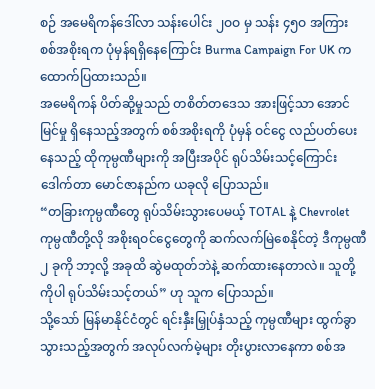စဉ် အမေရိကန်ဒေါ်လာ သန်းပေါင်း ၂ဝဝ မှ သန်း ၄၅ဝ အကြား စစ်အစိုးရက ပုံမှန်ရရှိနေကြောင်း Burma Campaign For UK က ထောက်ပြထားသည်။
အမေရိကန် ပိတ်ဆို့မှုသည် တစိတ်တဒေသ အားဖြင့်သာ အောင်မြင်မှု ရှိနေသည့်အတွက် စစ်အစိုးရကို ပုံမှန် ဝင်ငွေ လည်ပတ်ပေးနေသည့် ထိုကုမ္ပဏီများကို အပြီးအပိုင် ရုပ်သိမ်းသင့်ကြောင်း ဒေါက်တာ မောင်ဇာနည်က ယခုလို ပြောသည်။
“တခြားကုမ္ပဏီတွေ ရုပ်သိမ်းသွားပေမယ့် TOTAL နဲ့ Chevrolet ကုမ္ပဏီတို့လို အစိုးရဝင်ငွေတွေကို ဆက်လက်မြဲစေနိုင်တဲ့ ဒီကုမ္ပဏီ ၂ ခုကို ဘာ့လို့ အခုထိ ဆွဲမထုတ်ဘဲနဲ့ ဆက်ထားနေတာလဲ။ သူတို့ကိုပါ ရုပ်သိမ်းသင့်တယ်” ဟု သူက ပြောသည်။
သို့သော် မြန်မာနိုင်ငံတွင် ရင်းနှီးမြှုပ်နှံသည့် ကုမ္ပဏီများ ထွက်ခွာသွားသည့်အတွက် အလုပ်လက်မဲ့များ တိုးပွားလာနေကာ စစ်အ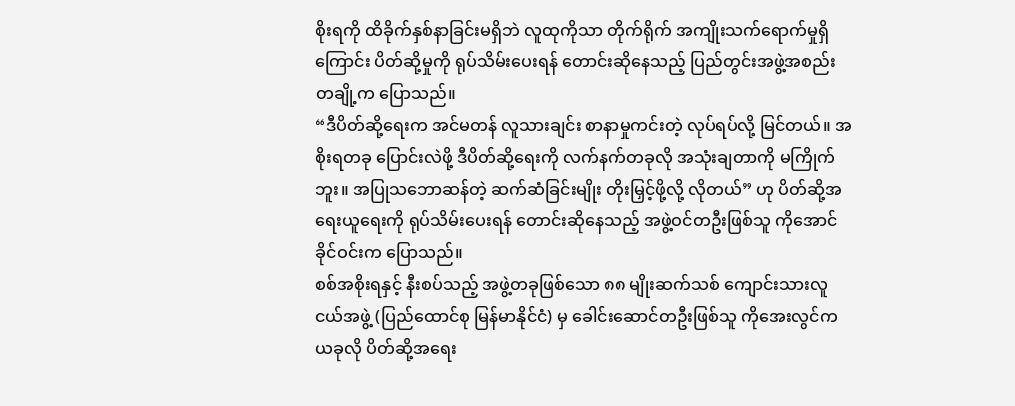စိုးရကို ထိခိုက်နှစ်နာခြင်းမရှိဘဲ လူထုကိုသာ တိုက်ရိုက် အကျိုးသက်ရောက်မှုရှိကြောင်း ပိတ်ဆို့မှုကို ရုပ်သိမ်းပေးရန် တောင်းဆိုနေသည့် ပြည်တွင်းအဖွဲ့အစည်း တချို့က ပြောသည်။
“ဒီပိတ်ဆို့ရေးက အင်မတန် လူသားချင်း စာနာမှုကင်းတဲ့ လုပ်ရပ်လို့ မြင်တယ်။ အစိုးရတခု ပြောင်းလဲဖို့ ဒီပိတ်ဆို့ရေးကို လက်နက်တခုလို အသုံးချတာကို မကြိုက်ဘူး။ အပြုသဘောဆန်တဲ့ ဆက်ဆံခြင်းမျိုး တိုးမြှင့်ဖို့လို့ လိုတယ်” ဟု ပိတ်ဆို့အရေးယူရေးကို ရုပ်သိမ်းပေးရန် တောင်းဆိုနေသည့် အဖွဲ့ဝင်တဦးဖြစ်သူ ကိုအောင်ခိုင်ဝင်းက ပြောသည်။
စစ်အစိုးရနှင့် နီးစပ်သည့် အဖွဲ့တခုဖြစ်သော ၈၈ မျိုးဆက်သစ် ကျောင်းသားလူငယ်အဖွဲ့ (ပြည်ထောင်စု မြန်မာနိုင်ငံ) မှ ခေါင်းဆောင်တဦးဖြစ်သူ ကိုအေးလွင်က ယခုလို ပိတ်ဆို့အရေး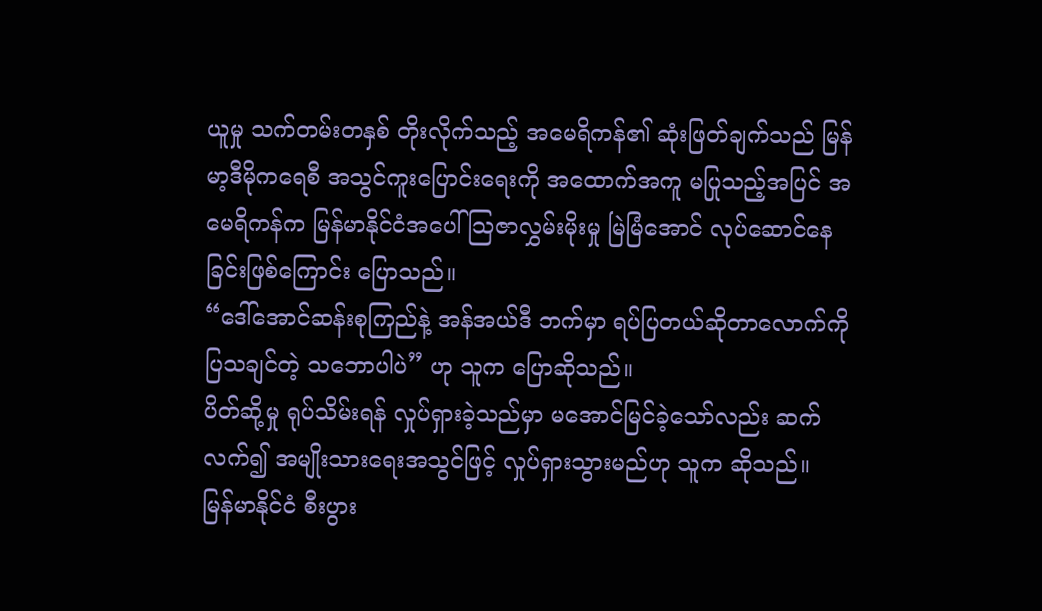ယူမှု သက်တမ်းတနှစ် တိုးလိုက်သည့် အမေရိကန်၏ ဆုံးဖြတ်ချက်သည် မြန်မာ့ဒီမိုကရေစီ အသွင်ကူးပြောင်းရေးကို အထောက်အကူ မပြုသည့်အပြင် အမေရိကန်က မြန်မာနိုင်ငံအပေါ် သြဇာလွှမ်းမိုးမှု မြဲမြံအောင် လုပ်ဆောင်နေခြင်းဖြစ်ကြောင်း ပြောသည်။
“ဒေါ်အောင်ဆန်းစုကြည်နဲ့ အန်အယ်ဒီ ဘက်မှာ ရပ်ပြတယ်ဆိုတာလောက်ကို ပြသချင်တဲ့ သဘောပါပဲ” ဟု သူက ပြောဆိုသည်။
ပိတ်ဆို့မှု ရုပ်သိမ်းရန် လှုပ်ရှားခဲ့သည်မှာ မအောင်မြင်ခဲ့သော်လည်း ဆက်လက်၍ အမျိုးသားရေးအသွင်ဖြင့် လှုပ်ရှားသွားမည်ဟု သူက ဆိုသည်။
မြန်မာနိုင်ငံ စီးပွား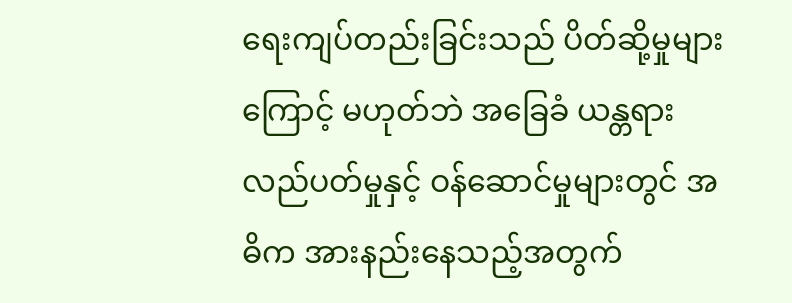ရေးကျပ်တည်းခြင်းသည် ပိတ်ဆို့မှုများကြောင့် မဟုတ်ဘဲ အခြေခံ ယန္တရား လည်ပတ်မှုနှင့် ဝန်ဆောင်မှုများတွင် အဓိက အားနည်းနေသည့်အတွက်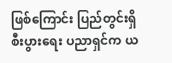ဖြစ်ကြောင်း ပြည်တွင်းရှိ စီးပွားရေး ပညာရှင်က ယ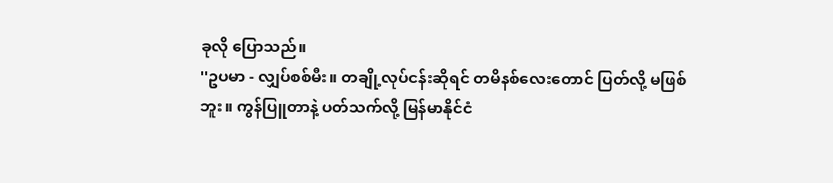ခုလို ပြောသည်။
''ဥပမာ - လျှပ်စစ်မီး။ တချို့လုပ်ငန်းဆိုရင် တမိနစ်လေးတောင် ပြတ်လို့ မဖြစ်ဘူး။ ကွန်ပြူတာနဲ့ ပတ်သက်လို့ မြန်မာနိုင်ငံ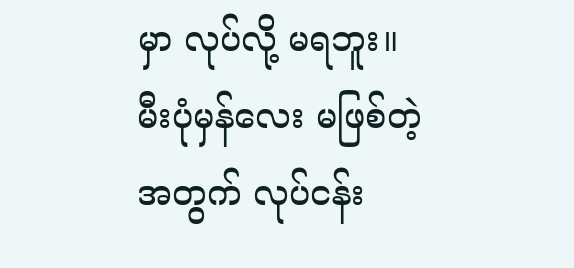မှာ လုပ်လို့ မရဘူး။ မီးပုံမှန်လေး မဖြစ်တဲ့အတွက် လုပ်ငန်း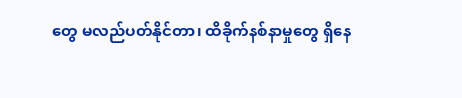တွေ မလည်ပတ်နိုင်တာ၊ ထိခိုက်နစ်နာမှုတွေ ရှိနေ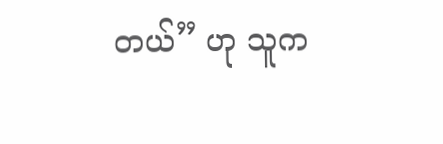တယ်” ဟု သူက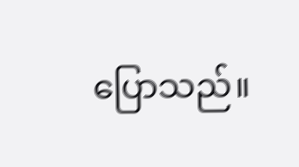ပြောသည်။